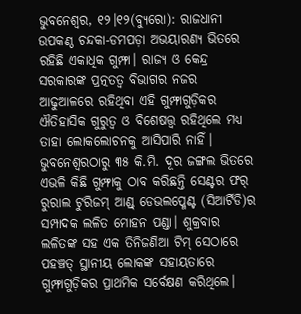ଭୁବନେଶ୍ୱର, ୧୨।୧୨(ବ୍ୟୁରୋ): ରାଜଧାନୀ ଉପକଣ୍ଠ ଚନ୍ଦକା-ଡମପଡ଼ା ଅଭୟାରଣ୍ୟ ଭିତରେ ରହିଛି ଏକାଧିକ ଗୁମ୍ଫା। ରାଜ୍ୟ ଓ କେନ୍ଦ୍ର ସରକାରଙ୍କ ପ୍ରତ୍ନତତ୍ୱ ବିଭାଗର ନଜର ଆଢୁଆଳରେ ରହିଥିବା ଏହି ଗୁମ୍ଫାଗୁଡ଼ିକର ଐତିହାସିକ ଗୁରୁତ୍ୱ ଓ ବିଶେଷତ୍ତ୍ୱ ରହିଥିଲେ ମଧ୍ୟ ତାହା ଲୋକଲୋଚନକୁ ଆସିପାରି ନାହିଁ। ଭୁବନେଶ୍ୱରଠାରୁ ୩୫ କି.ମି. ଦୂର ଜଙ୍ଗଲ ଭିତରେ ଏଭଳି କିଛି ଗୁମ୍ଫାକୁ ଠାବ କରିଛନ୍ତି ସେଣ୍ଟର ଫର୍ ରୁରାଲ ଟୁରିଜମ୍ ଆଣ୍ଡ୍ ଡେଭଲପ୍ମେଣ୍ଟ (ସିଆର୍ଟିଡି)ର ସମ୍ପାଦକ ଲଳିତ ମୋହନ ପଣ୍ଡା। ଶୁକ୍ରବାର ଲଳିତଙ୍କ ସହ ଏକ ତିନିଜଣିଆ ଟିମ୍ ସେଠାରେ ପହଞ୍ଚତ୍ ସ୍ଥାନୀୟ ଲୋକଙ୍କ ସହାୟତାରେ ଗୁମ୍ଫାଗୁଡ଼ିକର ପ୍ରାଥମିକ ସର୍ବେକ୍ଷଣ କରିଥିଲେ।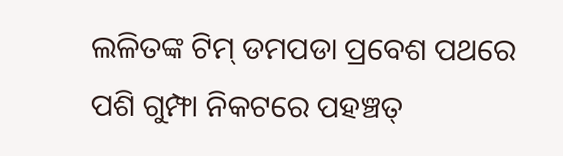ଲଳିତଙ୍କ ଟିମ୍ ଡମପଡା ପ୍ରବେଶ ପଥରେ ପଶି ଗୁମ୍ଫା ନିକଟରେ ପହଞ୍ଚତ୍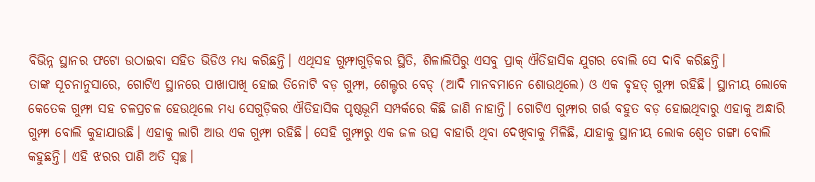ବିଭିନ୍ନ ସ୍ଥାନର ଫଟୋ ଉଠାଇବା ସହିତ ଭିଡିଓ ମଧ୍ୟ କରିଛନ୍ତି। ଏଥିସହ ଗୁମ୍ଫାଗୁଡ଼ିକର ସ୍ଥିତି, ଶିଳାଲିପିରୁ ଏସବୁ ପ୍ରାକ୍ ଐତିହାସିକ ଯୁଗର ବୋଲି ସେ ଦାବି କରିଛନ୍ତି।
ତାଙ୍କ ସୂଚନାନୁସାରେ, ଗୋଟିଏ ସ୍ଥାନରେ ପାଖାପାଖି ହୋଇ ତିନୋଟି ବଡ଼ ଗୁମ୍ଫା, ଶେଲ୍ଟର ବେଡ୍ (ଆଦି ମାନବମାନେ ଶୋଉଥିଲେ) ଓ ଏକ ବୃହତ୍ ଗୁମ୍ଫା ରହିଛି। ସ୍ଥାନୀୟ ଲୋକେ କେତେକ ଗୁମ୍ଫା ସହ ଚଳପ୍ରଚଳ ହେଉଥିଲେ ମଧ୍ୟ ସେଗୁଡ଼ିକର ଐତିହାସିକ ପୃଷ୍ଠଭୂମି ସମ୍ପର୍କରେ କିଛି ଜାଣି ନାହାନ୍ତି। ଗୋଟିଏ ଗୁମ୍ଫାର ଗର୍ତ୍ତ ବହୁତ ବଡ଼ ହୋଇଥିବାରୁ ଏହାକୁ ଅନ୍ଧାରି ଗୁମ୍ଫା ବୋଲି କୁହାଯାଉଛି। ଏହାକୁ ଲାଗି ଆଉ ଏକ ଗୁମ୍ଫା ରହିଛି। ସେହି ଗୁମ୍ଫାରୁ ଏକ ଜଳ ଉତ୍ସ ବାହାରି ଥିବା ଦେଖିବାକୁ ମିଳିଛି, ଯାହାକୁ ସ୍ଥାନୀୟ ଲୋକ ଶ୍ୱେତ ଗଙ୍ଗା ବୋଲି କହୁଛନ୍ତି। ଏହି ଝରର ପାଣି ଅତି ସ୍ବଚ୍ଛ।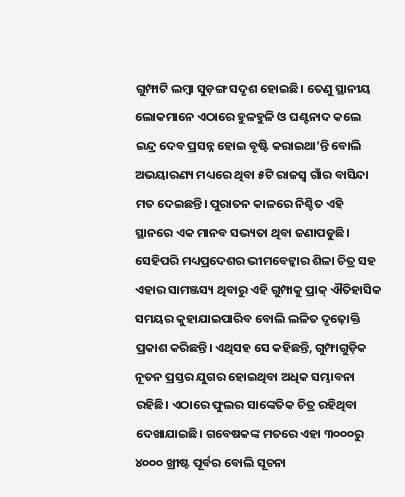ଗୁମ୍ଫାଟି ଲମ୍ବା ସୁଡ଼ଙ୍ଗ ସଦୃଶ ହୋଇଛି। ତେଣୁ ସ୍ଥାନୀୟ ଲୋକମାନେ ଏଠାରେ ହୁଳହୁଳି ଓ ଘଣ୍ଟନାଦ କଲେ ଇନ୍ଦ୍ର ଦେବ ପ୍ରସନ୍ନ ହୋଇ ବୃଷ୍ଟି କରାଇଥା’ନ୍ତି ବୋଲି ଅଭୟାରଣ୍ୟ ମଧ୍ୟରେ ଥିବା ୫ଟି ରାଜସ୍ବ ଗାଁର ବାସିନ୍ଦା ମତ ଦେଇଛନ୍ତି। ପୁରାତନ କାଳରେ ନିଶ୍ଚିତ ଏହି ସ୍ଥାନରେ ଏକ ମାନବ ସଭ୍ୟତା ଥିବା ଜଣାପଡୁଛି। ସେହିପରି ମଧ୍ୟପ୍ରଦେଶର ଭୀମବେଟ୍କାର ଶିଳା ଚିତ୍ର ସହ ଏହାର ସାମଞ୍ଜସ୍ୟ ଥିବାରୁ ଏହି ଗୁମ୍ପାକୁ ପ୍ରାକ୍ ଐତିହାସିକ ସମୟର କୁହାଯାଇପାରିବ ବୋଲି ଲଳିତ ଦୃଢ଼ୋକ୍ତି ପ୍ରକାଶ କରିଛନ୍ତି। ଏଥିସହ ସେ କହିଛନ୍ତି, ଗୁମ୍ଫାଗୁଡ଼ିକ ନୂତନ ପ୍ରସ୍ତର ଯୁଗର ହୋଇଥିବା ଅଧିକ ସମ୍ଭାବନା ରହିଛି। ଏଠାରେ ଫୁଲର ସାଙ୍କେତିକ ଚିତ୍ର ରହିଥିବା ଦେଖାଯାଇଛି। ଗବେଷକଙ୍କ ମତରେ ଏହା ୩୦୦୦ରୁ ୪୦୦୦ ଖ୍ରୀଷ୍ଟ ପୂର୍ବର ବୋଲି ସୂଚନା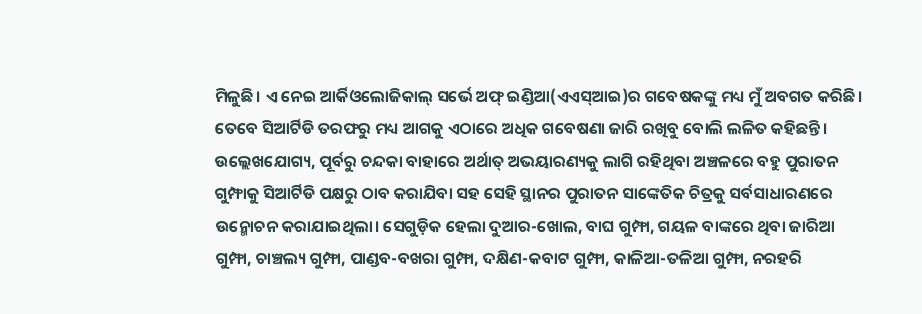ମିଳୁଛି। ଏ ନେଇ ଆର୍କିଓଲୋଜିକାଲ୍ ସର୍ଭେ ଅଫ୍ ଇଣ୍ଡିଆ(ଏଏସ୍ଆଇ)ର ଗବେଷକଙ୍କୁ ମଧ୍ୟ ମୁଁ ଅବଗତ କରିଛି। ତେବେ ସିଆର୍ଟିଡି ତରଫରୁ ମଧ୍ୟ ଆଗକୁ ଏଠାରେ ଅଧିକ ଗବେଷଣା ଜାରି ରଖିବୁ ବୋଲି ଲଳିତ କହିଛନ୍ତି। ଉଲ୍ଲେଖଯୋଗ୍ୟ, ପୂର୍ବରୁ ଚନ୍ଦକା ବାହାରେ ଅର୍ଥାତ୍ ଅଭୟାରଣ୍ୟକୁ ଲାଗି ରହିଥିବା ଅଞ୍ଚଳରେ ବହୁ ପୁରାତନ ଗୁମ୍ଫାକୁ ସିଆର୍ଟିଡି ପକ୍ଷରୁ ଠାବ କରାଯିବା ସହ ସେହି ସ୍ଥାନର ପୁରାତନ ସାଙ୍କେତିକ ଚିତ୍ରକୁ ସର୍ବସାଧାରଣରେ ଉନ୍ମୋଚନ କରାଯାଇଥିଲା। ସେଗୁଡ଼ିକ ହେଲା ଦୁଆର-ଖୋଲ, ବାଘ ଗୁମ୍ଫା, ଗୟଳ ବାଙ୍କରେ ଥିବା ଜାରିଆ ଗୁମ୍ଫା, ଚାଞ୍ଚଲ୍ୟ ଗୁମ୍ଫା, ପାଣ୍ଡବ-ବଖରା ଗୁମ୍ଫା, ଦକ୍ଷିଣ-କବାଟ ଗୁମ୍ଫା, କାଳିଆ-ତଳିଆ ଗୁମ୍ଫା, ନରହରି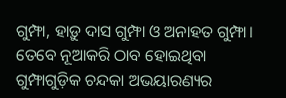ଗୁମ୍ଫା, ହାଡ଼ୁ ଦାସ ଗୁମ୍ଫା ଓ ଅନାହତ ଗୁମ୍ଫା। ତେବେ ନୂଆକରି ଠାବ ହୋଇଥିବା ଗୁମ୍ଫାଗୁଡ଼ିକ ଚନ୍ଦକା ଅଭୟାରଣ୍ୟର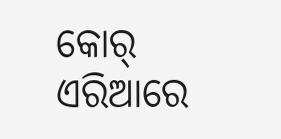କୋର୍ ଏରିଆରେ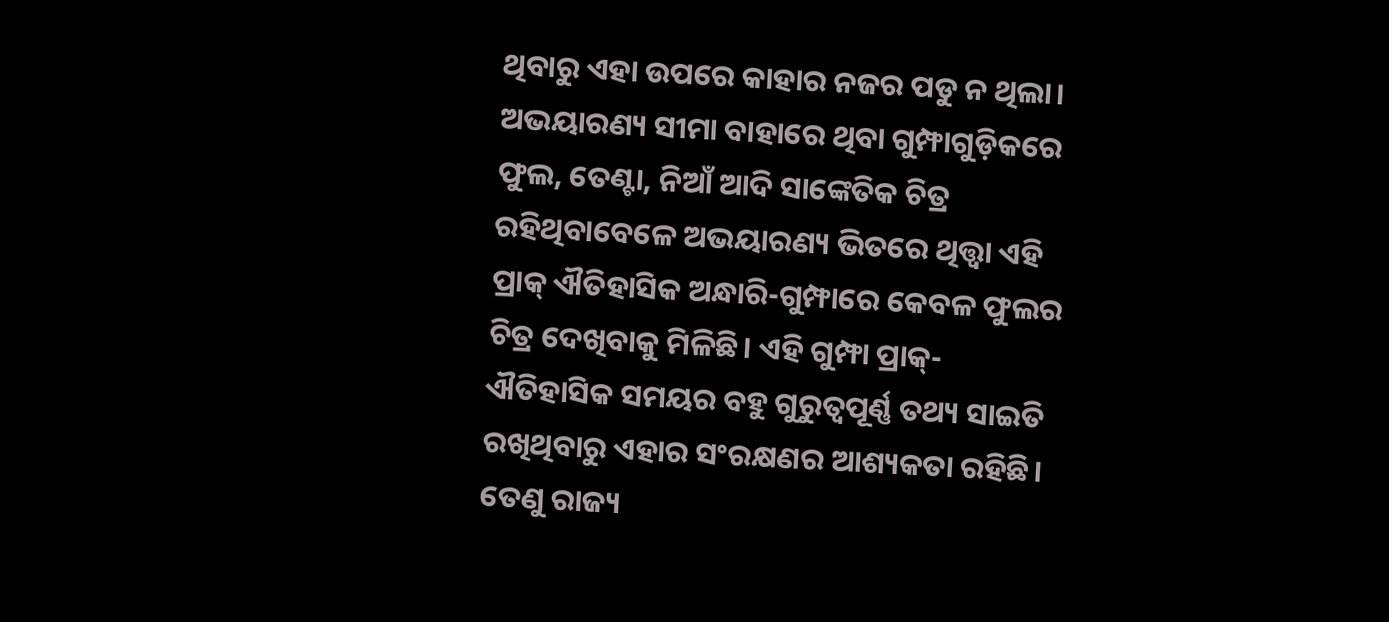ଥିବାରୁ ଏହା ଉପରେ କାହାର ନଜର ପଡୁ ନ ଥିଲା। ଅଭୟାରଣ୍ୟ ସୀମା ବାହାରେ ଥିବା ଗୁମ୍ଫାଗୁଡ଼ିକରେ ଫୁଲ, ତେଣ୍ଟା, ନିଆଁ ଆଦି ସାଙ୍କେତିକ ଚିତ୍ର ରହିଥିବାବେଳେ ଅଭୟାରଣ୍ୟ ଭିତରେ ଥିତ୍ତ୍ବା ଏହି ପ୍ରାକ୍ ଐତିହାସିକ ଅନ୍ଧାରି-ଗୁମ୍ଫାରେ କେବଳ ଫୁଲର ଚିତ୍ର ଦେଖିବାକୁ ମିଳିଛି। ଏହି ଗୁମ୍ଫା ପ୍ରାକ୍-ଐତିହାସିକ ସମୟର ବହୁ ଗୁରୁତ୍ୱପୂର୍ଣ୍ଣ ତଥ୍ୟ ସାଇତି ରଖିଥିବାରୁ ଏହାର ସଂରକ୍ଷଣର ଆଶ୍ୟକତା ରହିଛି। ତେଣୁ ରାଜ୍ୟ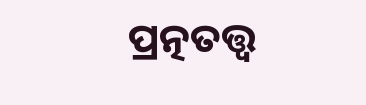ପ୍ରତ୍ନତତ୍ତ୍ୱ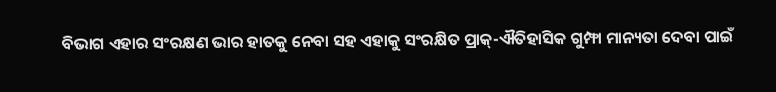ବିଭାଗ ଏହାର ସଂରକ୍ଷଣ ଭାର ହାତକୁ ନେବା ସହ ଏହାକୁ ସଂରକ୍ଷିତ ପ୍ରାକ୍-ଐତିହାସିକ ଗୁମ୍ଫା ମାନ୍ୟତା ଦେବା ପାଇଁ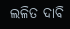ଲଳିତ ଦାବି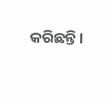କରିଛନ୍ତି।